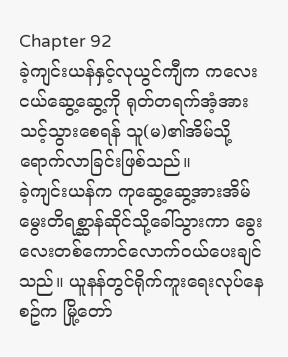Chapter 92
ခဲ့ကျင်းယန်နှင့်လုယွင်ကျီက ကလေးငယ်ဆွေ့ဆွေ့ကို ရုတ်တရက်အံ့အားသင့်သွားစေရန် သူ(မ)၏အိမ်သို့ရောက်လာခြင်းဖြစ်သည်။
ခဲ့ကျင်းယန်က ကုဆွေ့ဆွေ့အားအိမ်မွေးတိရစ္ဆာန်ဆိုင်သို့ခေါ်သွားကာ ခွေးလေးတစ်ကောင်လောက်ဝယ်ပေးချင်သည်။ ယူနန်တွင်ရိုက်ကူးရေးလုပ်နေစဥ်က မြို့တော်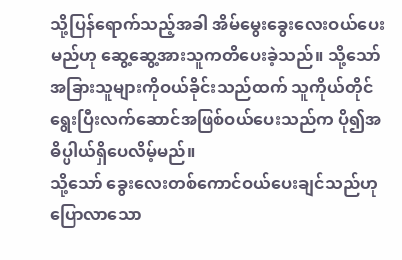သို့ပြန်ရောက်သည့်အခါ အိမ်မွေးခွေးလေးဝယ်ပေးမည်ဟု ဆွေ့ဆွေ့အားသူကတိပေးခဲ့သည်။ သို့သော် အခြားသူများကိုဝယ်ခိုင်းသည်ထက် သူကိုယ်တိုင်ရွေးပြီးလက်ဆောင်အဖြစ်ဝယ်ပေးသည်က ပို၍အဓိပ္ပါယ်ရှိပေလိမ့်မည်။
သို့သော် ခွေးလေးတစ်ကောင်ဝယ်ပေးချင်သည်ဟုပြောလာသော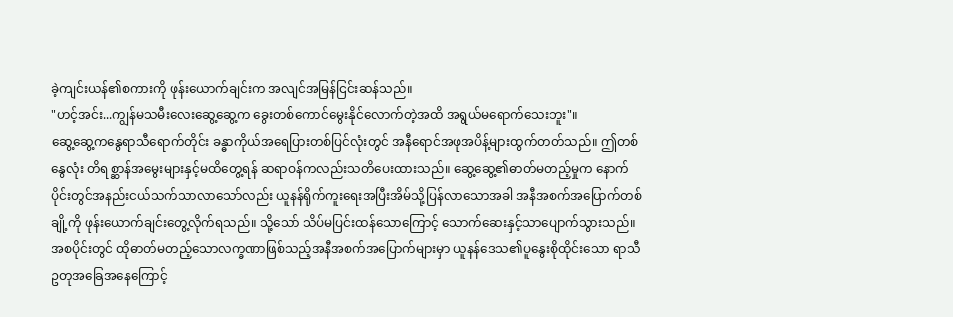ခဲ့ကျင်းယန်၏စကားကို ဖုန်းယောက်ချင်းက အလျင်အမြန်ငြင်းဆန်သည်။
"ဟင့်အင်း...ကျွန်မသမီးလေးဆွေ့ဆွေ့က ခွေးတစ်ကောင်မွေးနိုင်လောက်တဲ့အထိ အရွယ်မရောက်သေးဘူး"။
ဆွေ့ဆွေ့ကနွေရာသီရောက်တိုင်း ခန္ဓာကိုယ်အရေပြားတစ်ပြင်လုံးတွင် အနီရောင်အဖုအပိန့်များထွက်တတ်သည်။ ဤတစ်နွေလုံး တိရစ္ဆာန်အမွေးများနှင့်မထိတွေ့ရန် ဆရာဝန်ကလည်းသတိပေးထားသည်။ ဆွေ့ဆွေ့၏ဓာတ်မတည့်မှုက နောက်ပိုင်းတွင်အနည်းငယ်သက်သာလာသော်လည်း ယူနန်ရိုက်ကူးရေးအပြီးအိမ်သို့ပြန်လာသောအခါ အနီအစက်အပြောက်တစ်ချို့ကို ဖုန်းယောက်ချင်းတွေ့လိုက်ရသည်။ သို့သော် သိပ်မပြင်းထန်သောကြောင့် သောက်ဆေးနှင့်သာပျောက်သွားသည်။
အစပိုင်းတွင် ထိုဓာတ်မတည့်သောလက္ခဏာဖြစ်သည့်အနီအစက်အပြောက်များမှာ ယူနန်ဒေသ၏ပူနွေးစိုထိုင်းသော ရာသီဥတုအခြေအနေကြောင့်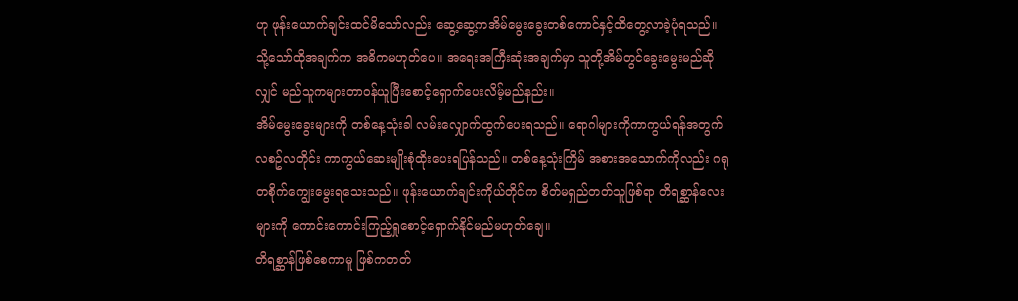ဟု ဖုန်းယောက်ချင်းထင်မိသော်လည်း ဆွေ့ဆွေ့ကအိမ်မွေးခွေးတစ်ကောင်နှင့်ထိတွေ့လာခဲ့ပုံရသည်။
သို့သော်ထိုအချက်က အဓိကမဟုတ်ပေ။ အရေးအကြီးဆုံးအချက်မှာ သူတို့အိမ်တွင်ခွေးမွေးမည်ဆိုလျှင် မည်သူကများတာဝန်ယူပြီးစောင့်ရှောက်ပေးလိမ့်မည်နည်း။
အိမ်မွေးခွေးများကို တစ်နေ့သုံးခါ လမ်းလျှောက်ထွက်ပေးရသည်။ ရောဂါများကိုကာကွယ်ရန်အတွက် လစဥ်လတိုင်း ကာကွယ်ဆေးမျိုးစုံထိုးပေးရပြန်သည်။ တစ်နေ့သုံးကြိမ် အစားအသောက်ကိုလည်း ဂရုတစိုက်ကျွေးမွေးရသေးသည်။ ဖုန်းယောက်ချင်းကိုယ်တိုင်က စိတ်မရှည်တတ်သူဖြစ်ရာ တိရစ္ဆာန်လေးများကို ကောင်းကောင်းကြည့်ရှုစောင့်ရှောက်နိုင်မည်မဟုတ်ချေ။
တိရစ္ဆာန်ဖြစ်စေကာမူ ဖြစ်ကတတ်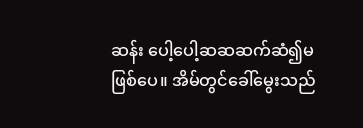ဆန်း ပေါ့ပေါ့ဆဆဆက်ဆံ၍မဖြစ်ပေ။ အိမ်တွင်ခေါ်မွေးသည်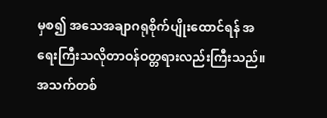မှစ၍ အသေအချာဂရုစိုက်ပျိုးထောင်ရန် အရေးကြီးသလိုတာဝန်ဝတ္တရားလည်းကြီးသည်။ အသက်တစ်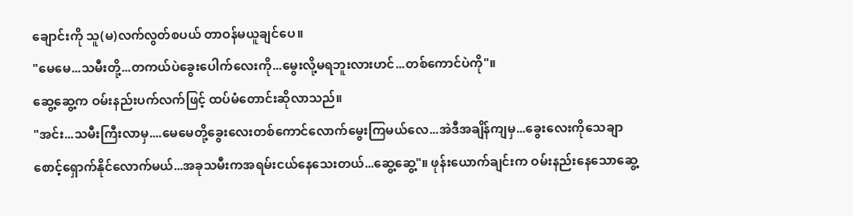ချောင်းကို သူ(မ)လက်လွတ်စပယ် တာဝန်မယူချင်ပေ။
"မေမေ...သမီးတို့...တကယ်ပဲခွေးပေါက်လေးကို...မွေးလို့မရဘူးလားဟင်...တစ်ကောင်ပဲကို"။
ဆွေ့ဆွေ့က ဝမ်းနည်းပက်လက်ဖြင့် ထပ်မံတောင်းဆိုလာသည်။
"အင်း...သမီးကြီးလာမှ....မေမေတို့ခွေးလေးတစ်ကောင်လောက်မွေးကြမယ်လေ...အဲဒီအချိန်ကျမှ...ခွေးလေးကိုသေချာစောင့်ရှောက်နိုင်လောက်မယ်...အခုသမီးကအရမ်းငယ်နေသေးတယ်...ဆွေ့ဆွေ့"။ ဖုန်းယောက်ချင်းက ဝမ်းနည်းနေသောဆွေ့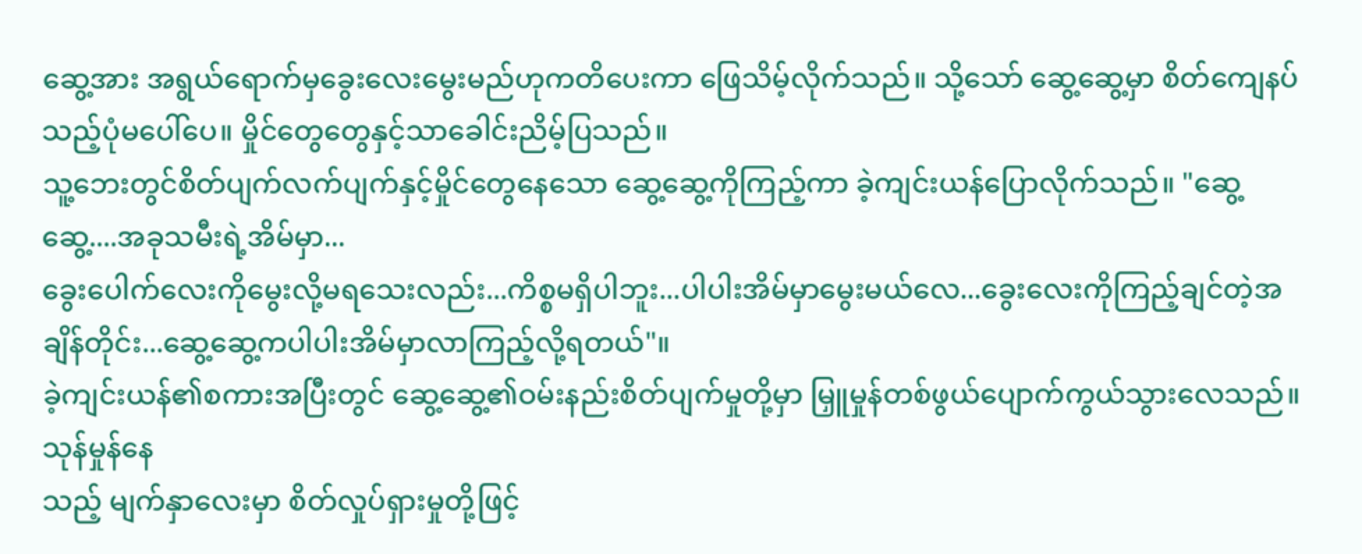ဆွေ့အား အရွယ်ရောက်မှခွေးလေးမွေးမည်ဟုကတိပေးကာ ဖြေသိမ့်လိုက်သည်။ သို့သော် ဆွေ့ဆွေ့မှာ စိတ်ကျေနပ်သည့်ပုံမပေါ်ပေ။ မှိုင်တွေတွေနှင့်သာခေါင်းညိမ့်ပြသည်။
သူ့ဘေးတွင်စိတ်ပျက်လက်ပျက်နှင့်မှိုင်တွေနေသော ဆွေ့ဆွေ့ကိုကြည့်ကာ ခဲ့ကျင်းယန်ပြောလိုက်သည်။ "ဆွေ့ဆွေ့....အခုသမီးရဲ့အိမ်မှာ...
ခွေးပေါက်လေးကိုမွေးလို့မရသေးလည်း...ကိစ္စမရှိပါဘူး...ပါပါးအိမ်မှာမွေးမယ်လေ...ခွေးလေးကိုကြည့်ချင်တဲ့အချိန်တိုင်း...ဆွေ့ဆွေ့ကပါပါးအိမ်မှာလာကြည့်လို့ရတယ်"။
ခဲ့ကျင်းယန်၏စကားအပြီးတွင် ဆွေ့ဆွေ့၏ဝမ်းနည်းစိတ်ပျက်မှုတို့မှာ မြှူမှုန်တစ်ဖွယ်ပျောက်ကွယ်သွားလေသည်။ သုန်မှုန်နေ
သည့် မျက်နှာလေးမှာ စိတ်လှုပ်ရှားမှုတို့ဖြင့်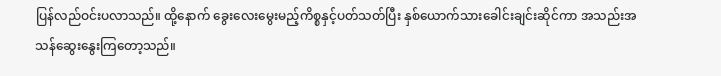ပြန်လည်ဝင်းပလာသည်။ ထို့နောက် ခွေးလေးမွေးမည့်ကိစ္စနှင့်ပတ်သတ်ပြီး နှစ်ယောက်သားခေါင်းချင်းဆိုင်ကာ အသည်းအသန်ဆွေးနွေးကြတော့သည်။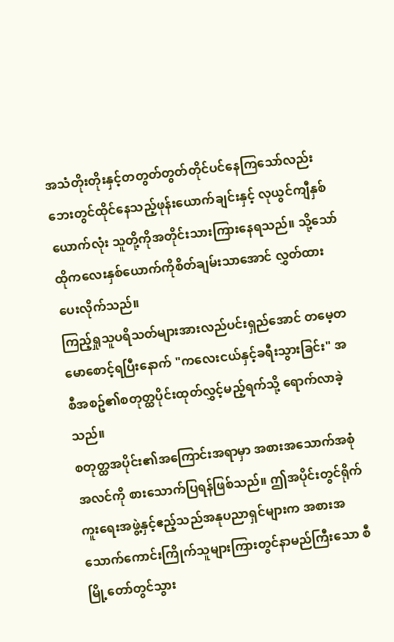အသံတိုးတိုးနှင့်တတွတ်တွတ်တိုင်ပင်နေကြသော်လည်း ဘေးတွင်ထိုင်နေသည့်ဖုန်းယောက်ချင်းနှင့် လုယွင်ကျီနှစ်ယောက်လုံး သူတို့ကိုအတိုင်းသားကြားနေရသည်။ သို့သော် ထိုကလေးနှစ်ယောက်ကိုစိတ်ချမ်းသာအောင် လွှတ်ထားပေးလိုက်သည်။
ကြည့်ရှုသူပရိသတ်များအားလည်ပင်းရှည်အောင် တမေ့တမောစောင့်ရပြီးနောက် "ကလေးငယ်နှင့်ခရီးသွားခြင်း" အစီအစဥ်၏စတုတ္ထပိုင်းထုတ်လွှင့်မည့်ရက်သို့ ရောက်လာခဲ့သည်။
စတုတ္ထအပိုင်း၏အကြောင်းအရာမှာ အစားအသောက်အစုံအလင်ကို စားသောက်ပြရန်ဖြစ်သည်။ ဤအပိုင်းတွင်ရိုက်ကူးရေးအဖွဲ့နှင့်ဧည့်သည်အနုပညာရှင်များက အစားအသောက်ကောင်းကြိုက်သူများကြားတွင်နာမည်ကြီးသော စီမြို့တော်တွင်သွား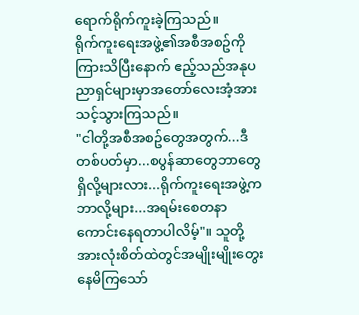ရောက်ရိုက်ကူးခဲ့ကြသည်။
ရိုက်ကူးရေးအဖွဲ့၏အစီအစဥ်ကိုကြားသိပြီးနောက် ဧည့်သည်အနုပညာရှင်များမှာအတော်လေးအံ့အားသင့်သွားကြသည်။
"ငါတို့အစီအစဥ်တွေအတွက်...ဒီတစ်ပတ်မှာ...စပွန်ဆာတွေဘာတွေရှိလို့များလား...ရိုက်ကူးရေးအဖွဲ့ကဘာလို့များ...အရမ်းစေတနာကောင်းနေရတာပါလိမ့်"။ သူတို့အားလုံးစိတ်ထဲတွင်အမျိုးမျိုးတွေးနေမိကြသော်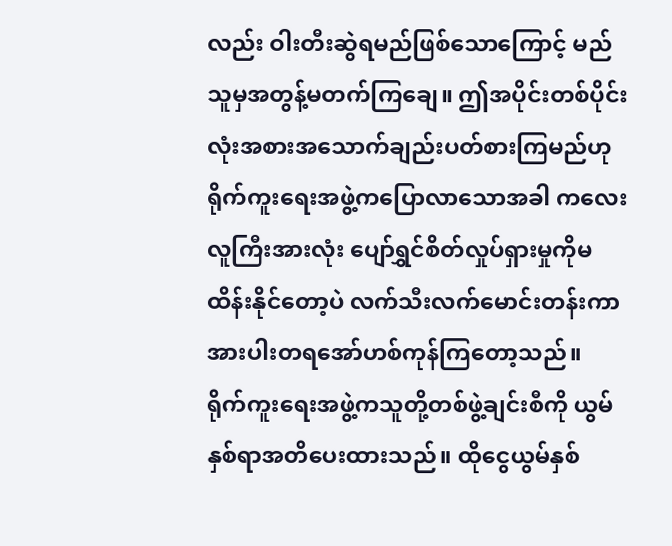လည်း ဝါးတီးဆွဲရမည်ဖြစ်သောကြောင့် မည်သူမှအတွန့်မတက်ကြချေ။ ဤအပိုင်းတစ်ပိုင်းလုံးအစားအသောက်ချည်းပတ်စားကြမည်ဟုရိုက်ကူးရေးအဖွဲ့ကပြောလာသောအခါ ကလေးလူကြီးအားလုံး ပျော်ရွှင်စိတ်လှုပ်ရှားမှုကိုမထိန်းနိုင်တော့ပဲ လက်သီးလက်မောင်းတန်းကာ အားပါးတရအော်ဟစ်ကုန်ကြတော့သည်။
ရိုက်ကူးရေးအဖွဲ့ကသူတို့တစ်ဖွဲ့ချင်းစီကို ယွမ်နှစ်ရာအတိပေးထားသည်။ ထိုငွေယွမ်နှစ်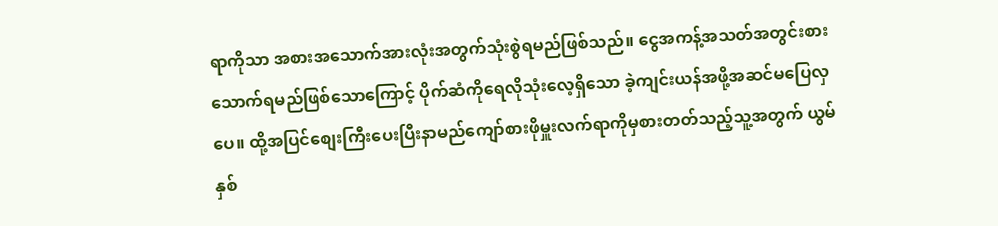ရာကိုသာ အစားအသောက်အားလုံးအတွက်သုံးစွဲရမည်ဖြစ်သည်။ ငွေအကန့်အသတ်အတွင်းစားသောက်ရမည်ဖြစ်သောကြောင့် ပိုက်ဆံကိုရေလိုသုံးလေ့ရှိသော ခဲ့ကျင်းယန်အဖို့အဆင်မပြေလှပေ။ ထို့အပြင်စျေးကြီးပေးပြီးနာမည်ကျော်စားဖိုမှူးလက်ရာကိုမှစားတတ်သည့်သူ့အတွက် ယွမ်နှစ်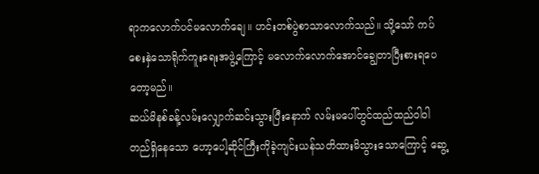ရာကလောက်ပင်မလောက်ချေ။ ဟင်းတစ်ပွဲစာသာလောက်သည်။ သို့သော် ကပ်စေးနှဲသောရိုက်ကူးရေးအဖွဲ့ကြောင့် မလောက်လောက်အောင်ချွေတာပြီးစားရပေတော့မည်။
ဆယ်မိနစ်ခန့်လမ်းလျှောက်ဆင်းသွားပြီးနောက် လမ်းမပေါ်တွင်ထည်ထည်ဝါဝါတည်ရှိနေသော ဟော့ပေါ့ဆိုင်ကြီးကိုခဲ့ကျင်းယန်သတိထားမိသွားသောကြောင့် ဆွေ့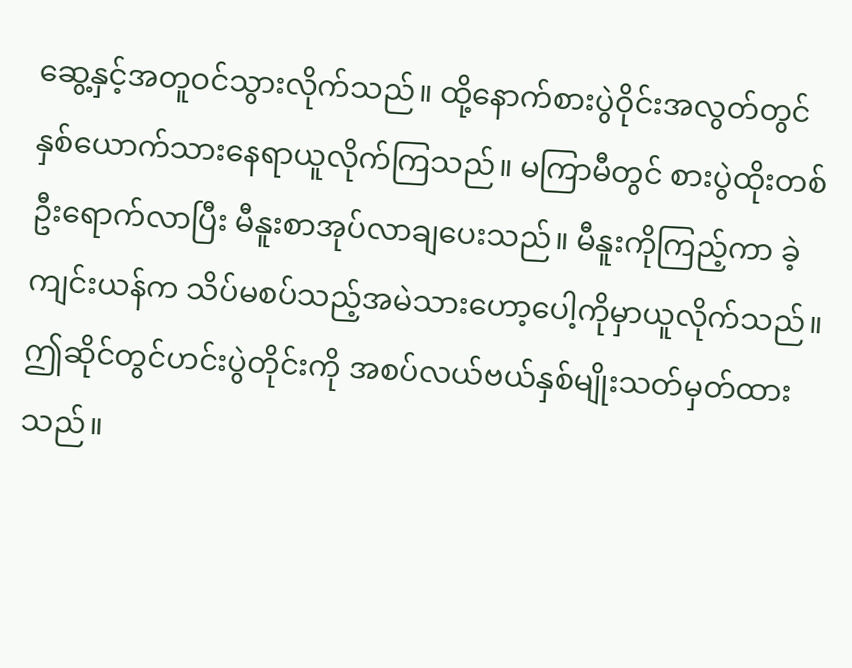ဆွေ့နှင့်အတူဝင်သွားလိုက်သည်။ ထို့နောက်စားပွဲဝိုင်းအလွတ်တွင်နှစ်ယောက်သားနေရာယူလိုက်ကြသည်။ မကြာမီတွင် စားပွဲထိုးတစ်ဦးရောက်လာပြီး မီနူးစာအုပ်လာချပေးသည်။ မီနူးကိုကြည့်ကာ ခဲ့ကျင်းယန်က သိပ်မစပ်သည့်အမဲသားဟော့ပေါ့ကိုမှာယူလိုက်သည်။ ဤဆိုင်တွင်ဟင်းပွဲတိုင်းကို အစပ်လယ်ဗယ်နှစ်မျိုးသတ်မှတ်ထားသည်။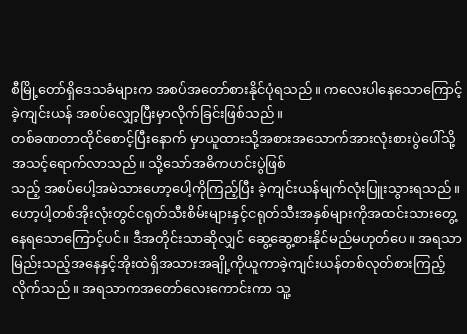စီမြို့တော်ရှိဒေသခံများက အစပ်အတော်စားနိုင်ပုံရသည်။ ကလေးပါနေသောကြောင့် ခဲ့ကျင်းယန် အစပ်လျှော့ပြီးမှာလိုက်ခြင်းဖြစ်သည်။
တစ်ခဏတာထိုင်စောင့်ပြီးနောက် မှာယူထားသို့အစားအသောက်အားလုံးစားပွဲပေါ်သို့အသင့်ရောက်လာသည်။ သို့သော်အဓိကဟင်းပွဲဖြစ်
သည့် အစပ်ပေါ့အမဲသားဟော့ပေါ့ကိုကြည့်ပြီး ခဲ့ကျင်းယန်မျက်လုံးပြူးသွားရသည်။ ဟော့ပါ့တစ်အိုးလုံးတွင်ငရုတ်သီးစိမ်းများနှင့်ငရုတ်သီးအနှစ်များကိုအထင်းသားတွေ့နေရသောကြောင့်ပင်။ ဒီအတိုင်းသာဆိုလျှင် ဆွေ့ဆွေ့စားနိုင်မည်မဟုတ်ပေ။ အရသာမြည်းသည့်အနေနှင့်အိုးထဲရှိအသားအချို့ကိုယူကာခဲ့ကျင်းယန်တစ်လုတ်စားကြည့်လိုက်သည်။ အရသာကအတော်လေးကောင်းကာ သူ့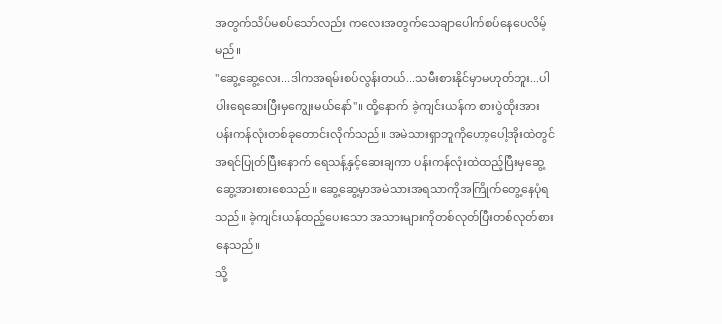အတွက်သိပ်မစပ်သော်လည်း ကလေးအတွက်သေချာပေါက်စပ်နေပေလိမ့်မည်။
"ဆွေ့ဆွေ့လေး...ဒါကအရမ်းစပ်လွန်းတယ်...သမီးစားနိုင်မှာမဟုတ်ဘူး...ပါပါးရေဆေးပြီးမှကျွေးမယ်နော်"။ ထို့နောက် ခဲ့ကျင်းယန်က စားပွဲထိုးအား ပန်းကန်လုံးတစ်ခုတောင်းလိုက်သည်။ အမဲသားရှာဘူကိုဟော့ပေါ့အိုးထဲတွင်အရင်ပြုတ်ပြီးနောက် ရေသန့်နှင့်ဆေးချကာ ပန်းကန်လုံးထဲထည့်ပြီးမှဆွေ့ဆွေ့အားစားစေသည်။ ဆွေ့ဆွေ့မှာအမဲသားအရသာကိုအကြိုက်တွေ့နေပုံရသည်။ ခဲ့ကျင်းယန်ထည့်ပေးသော အသားများကိုတစ်လုတ်ပြီးတစ်လုတ်စားနေသည်။
သို့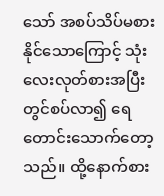သော် အစပ်သိပ်မစားနိုင်သောကြောင့် သုံးလေးလုတ်စားအပြီးတွင်စပ်လာ၍ ရေတောင်းသောက်တော့သည်။ ထို့နောက်စား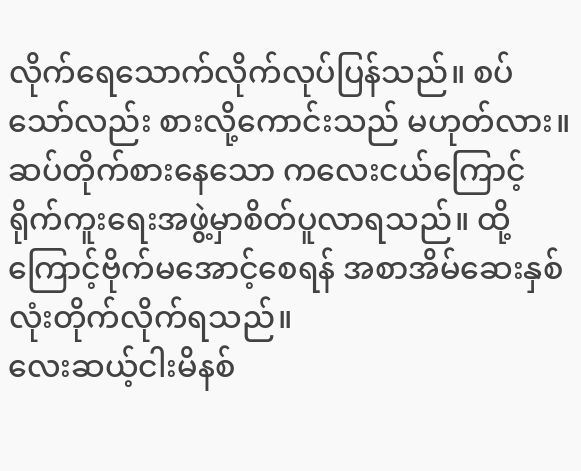လိုက်ရေသောက်လိုက်လုပ်ပြန်သည်။ စပ်သော်လည်း စားလို့ကောင်းသည် မဟုတ်လား။ ဆပ်တိုက်စားနေသော ကလေးငယ်ကြောင့်ရိုက်ကူးရေးအဖွဲ့မှာစိတ်ပူလာရသည်။ ထို့ကြောင့်ဗိုက်မအောင့်စေရန် အစာအိမ်ဆေးနှစ်လုံးတိုက်လိုက်ရသည်။
လေးဆယ့်ငါးမိနစ်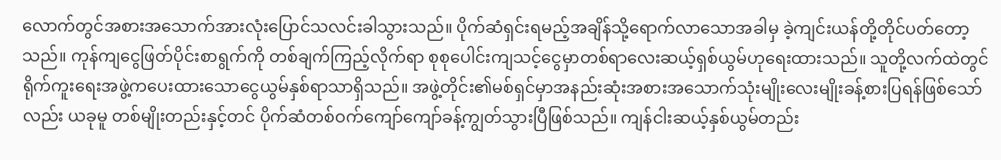လောက်တွင်အစားအသောက်အားလုံးပြောင်သလင်းခါသွားသည်။ ပိုက်ဆံရှင်းရမည့်အချိန်သို့ရောက်လာသောအခါမှ ခဲ့ကျင်းယန်တို့တိုင်ပတ်တော့သည်။ ကုန်ကျငွေဖြတ်ပိုင်းစာရွက်ကို တစ်ချက်ကြည့်လိုက်ရာ စုစုပေါင်းကျသင့်ငွေမှာတစ်ရာလေးဆယ့်ရှစ်ယွမ်ဟုရေးထားသည်။ သူတို့လက်ထဲတွင်ရိုက်ကူးရေးအဖွဲ့ကပေးထားသောငွေယွမ်နှစ်ရာသာရှိသည်။ အဖွဲ့တိုင်း၏မစ်ရှင်မှာအနည်းဆုံးအစားအသောက်သုံးမျိုးလေးမျိုးခန့်စားပြရန်ဖြစ်သော်လည်း ယခုမူ တစ်မျိုးတည်းနှင့်တင် ပိုက်ဆံတစ်ဝက်ကျော်ကျော်ခန့်ကျွတ်သွားပြီဖြစ်သည်။ ကျန်ငါးဆယ့်နှစ်ယွမ်တည်း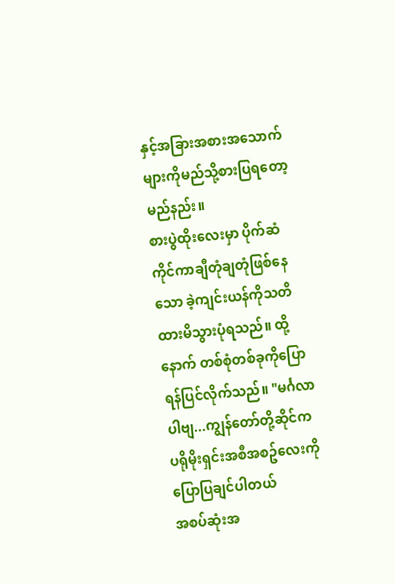နှင့်အခြားအစားအသောက်များကိုမည်သို့စားပြရတော့မည်နည်း။
စားပွဲထိုးလေးမှာ ပိုက်ဆံကိုင်ကာချီတုံချတုံဖြစ်နေသော ခဲ့ကျင်းယန်ကိုသတိထားမိသွားပုံရသည်။ ထို့နောက် တစ်စုံတစ်ခုကိုပြောရန်ပြင်လိုက်သည်။ "မင်္ဂလာပါဗျ...ကျွန်တော်တို့ဆိုင်က
ပရိုမိုးရှင်းအစီအစဥ်လေးကိုပြောပြချင်ပါတယ်
အစပ်ဆုံးအ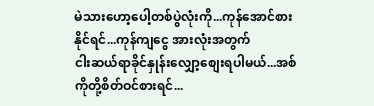မဲသားဟော့ပေါ့တစ်ပွဲလုံးကို...ကုန်အောင်စားနိုင်ရင်...ကုန်ကျငွေ အားလုံးအတွက်
ငါးဆယ်ရာခိုင်နှုန်းလျှော့စျေးရပါမယ်...အစ်ကိုတို့စိတ်ဝင်စားရင်...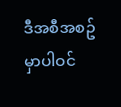ဒီအစီအစဥ်မှာပါဝင်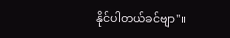နိုင်ပါတယ်ခင်ဗျာ"။